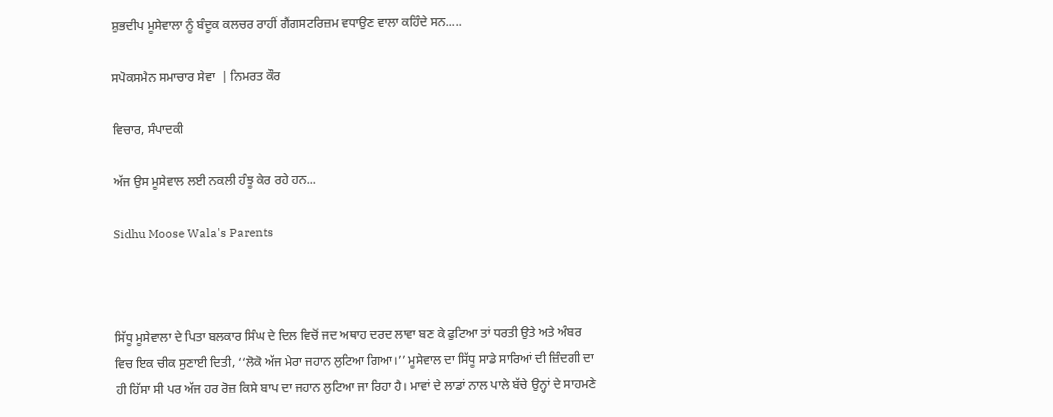ਸ਼ੁਭਦੀਪ ਮੂਸੇਵਾਲਾ ਨੂੰ ਬੰਦੂਕ ਕਲਚਰ ਰਾਹੀਂ ਗੈਂਗਸਟਰਿਜ਼ਮ ਵਧਾਉਣ ਵਾਲਾ ਕਹਿੰਦੇ ਸਨ.....

ਸਪੋਕਸਮੈਨ ਸਮਾਚਾਰ ਸੇਵਾ  | ਨਿਮਰਤ ਕੌਰ

ਵਿਚਾਰ, ਸੰਪਾਦਕੀ

ਅੱਜ ਉਸ ਮੂਸੇਵਾਲ ਲਈ ਨਕਲੀ ਹੰਝੂ ਕੇਰ ਰਹੇ ਹਨ...

Sidhu Moose Wala's Parents



ਸਿੱਧੂ ਮੂਸੇਵਾਲਾ ਦੇ ਪਿਤਾ ਬਲਕਾਰ ਸਿੰਘ ਦੇ ਦਿਲ ਵਿਚੋਂ ਜਦ ਅਥਾਹ ਦਰਦ ਲਾਵਾ ਬਣ ਕੇ ਫੁਟਿਆ ਤਾਂ ਧਰਤੀ ਉਤੇ ਅਤੇ ਅੰਬਰ ਵਿਚ ਇਕ ਚੀਕ ਸੁਣਾਈ ਦਿਤੀ, ‘‘ਲੋਕੋ ਅੱਜ ਮੇਰਾ ਜਹਾਨ ਲੁਟਿਆ ਗਿਆ।’’ ਮੂਸੇਵਾਲ ਦਾ ਸਿੱਧੂ ਸਾਡੇ ਸਾਰਿਆਂ ਦੀ ਜ਼ਿੰਦਗੀ ਦਾ ਹੀ ਹਿੱਸਾ ਸੀ ਪਰ ਅੱਜ ਹਰ ਰੋਜ਼ ਕਿਸੇ ਬਾਪ ਦਾ ਜਹਾਨ ਲੁਟਿਆ ਜਾ ਰਿਹਾ ਹੈ। ਮਾਵਾਂ ਦੇ ਲਾਡਾਂ ਨਾਲ ਪਾਲੇ ਬੱਚੇ ਉਨ੍ਹਾਂ ਦੇ ਸਾਹਮਣੇ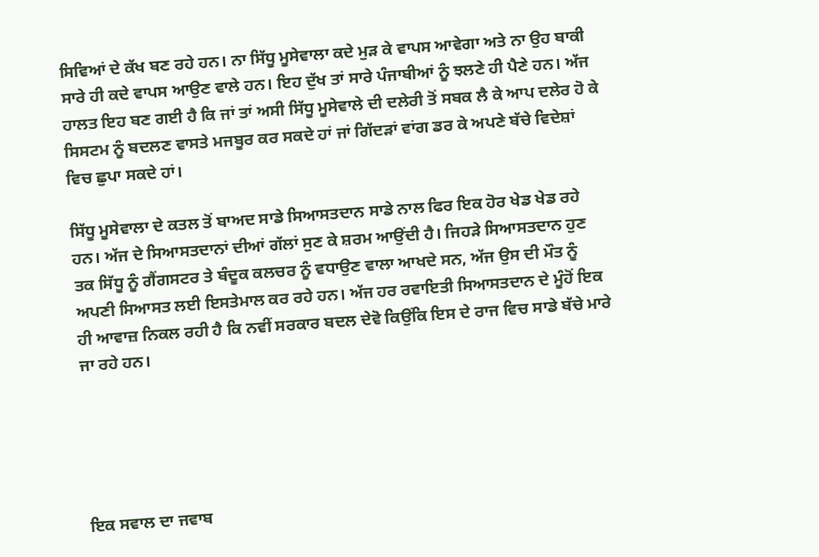ਸਿਵਿਆਂ ਦੇ ਕੱਖ ਬਣ ਰਹੇ ਹਨ। ਨਾ ਸਿੱਧੂ ਮੂਸੇਵਾਲਾ ਕਦੇ ਮੁੜ ਕੇ ਵਾਪਸ ਆਵੇਗਾ ਅਤੇ ਨਾ ਉਹ ਬਾਕੀ ਸਾਰੇ ਹੀ ਕਦੇ ਵਾਪਸ ਆਉਣ ਵਾਲੇ ਹਨ। ਇਹ ਦੁੱਖ ਤਾਂ ਸਾਰੇ ਪੰਜਾਬੀਆਂ ਨੂੰ ਝਲਣੇ ਹੀ ਪੈਣੇ ਹਨ। ਅੱਜ ਹਾਲਤ ਇਹ ਬਣ ਗਈ ਹੈ ਕਿ ਜਾਂ ਤਾਂ ਅਸੀ ਸਿੱਧੂ ਮੂਸੇਵਾਲੇ ਦੀ ਦਲੇਰੀ ਤੋਂ ਸਬਕ ਲੈ ਕੇ ਆਪ ਦਲੇਰ ਹੋ ਕੇ ਸਿਸਟਮ ਨੂੰ ਬਦਲਣ ਵਾਸਤੇ ਮਜਬੂਰ ਕਰ ਸਕਦੇ ਹਾਂ ਜਾਂ ਗਿੱਦੜਾਂ ਵਾਂਗ ਡਰ ਕੇ ਅਪਣੇ ਬੱਚੇ ਵਿਦੇਸ਼ਾਂ ਵਿਚ ਛੁਪਾ ਸਕਦੇ ਹਾਂ।

ਸਿੱਧੂ ਮੂਸੇਵਾਲਾ ਦੇ ਕਤਲ ਤੋਂ ਬਾਅਦ ਸਾਡੇ ਸਿਆਸਤਦਾਨ ਸਾਡੇ ਨਾਲ ਫਿਰ ਇਕ ਹੋਰ ਖੇਡ ਖੇਡ ਰਹੇ ਹਨ। ਅੱਜ ਦੇ ਸਿਆਸਤਦਾਨਾਂ ਦੀਆਂ ਗੱਲਾਂ ਸੁਣ ਕੇ ਸ਼ਰਮ ਆਉਂਦੀ ਹੈ। ਜਿਹੜੇ ਸਿਆਸਤਦਾਨ ਹੁਣ ਤਕ ਸਿੱਧੂ ਨੂੰ ਗੈਂਗਸਟਰ ਤੇ ਬੰਦੂਕ ਕਲਚਰ ਨੂੰ ਵਧਾਉਣ ਵਾਲਾ ਆਖਦੇ ਸਨ, ਅੱਜ ਉਸ ਦੀ ਮੌਤ ਨੂੰ ਅਪਣੀ ਸਿਆਸਤ ਲਈ ਇਸਤੇਮਾਲ ਕਰ ਰਹੇ ਹਨ। ਅੱਜ ਹਰ ਰਵਾਇਤੀ ਸਿਆਸਤਦਾਨ ਦੇ ਮੂੰਹੋਂ ਇਕ ਹੀ ਆਵਾਜ਼ ਨਿਕਲ ਰਹੀ ਹੈ ਕਿ ਨਵੀਂ ਸਰਕਾਰ ਬਦਲ ਦੇਵੋ ਕਿਉਂਕਿ ਇਸ ਦੇ ਰਾਜ ਵਿਚ ਸਾਡੇ ਬੱਚੇ ਮਾਰੇ ਜਾ ਰਹੇ ਹਨ।





ਇਕ ਸਵਾਲ ਦਾ ਜਵਾਬ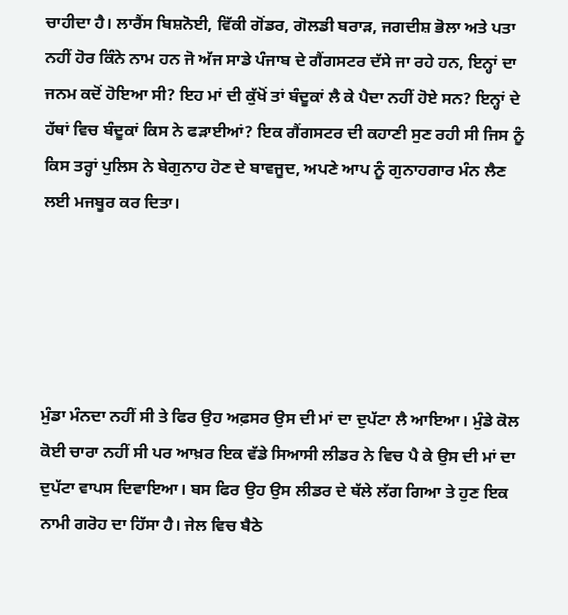ਚਾਹੀਦਾ ਹੈ। ਲਾਰੈਂਸ ਬਿਸ਼ਨੋਈ, ਵਿੱਕੀ ਗੋਂਡਰ, ਗੋਲਡੀ ਬਰਾੜ, ਜਗਦੀਸ਼ ਭੋਲਾ ਅਤੇ ਪਤਾ ਨਹੀਂ ਹੋਰ ਕਿੰਨੇ ਨਾਮ ਹਨ ਜੋ ਅੱਜ ਸਾਡੇ ਪੰਜਾਬ ਦੇ ਗੈਂਗਸਟਰ ਦੱਸੇ ਜਾ ਰਹੇ ਹਨ, ਇਨ੍ਹਾਂ ਦਾ ਜਨਮ ਕਦੋਂ ਹੋਇਆ ਸੀ? ਇਹ ਮਾਂ ਦੀ ਕੁੱਖੋਂ ਤਾਂ ਬੰਦੂਕਾਂ ਲੈ ਕੇ ਪੈਦਾ ਨਹੀਂ ਹੋਏ ਸਨ? ਇਨ੍ਹਾਂ ਦੇ ਹੱਥਾਂ ਵਿਚ ਬੰਦੂਕਾਂ ਕਿਸ ਨੇ ਫੜਾਈਆਂ? ਇਕ ਗੈਂਗਸਟਰ ਦੀ ਕਹਾਣੀ ਸੁਣ ਰਹੀ ਸੀ ਜਿਸ ਨੂੰ ਕਿਸ ਤਰ੍ਹਾਂ ਪੁਲਿਸ ਨੇ ਬੇਗੁਨਾਹ ਹੋਣ ਦੇ ਬਾਵਜੂਦ, ਅਪਣੇ ਆਪ ਨੂੰ ਗੁਨਾਹਗਾਰ ਮੰਨ ਲੈਣ ਲਈ ਮਜਬੂਰ ਕਰ ਦਿਤਾ।





ਮੁੰਡਾ ਮੰਨਦਾ ਨਹੀਂ ਸੀ ਤੇ ਫਿਰ ਉਹ ਅਫ਼ਸਰ ਉਸ ਦੀ ਮਾਂ ਦਾ ਦੁਪੱਟਾ ਲੈ ਆਇਆ। ਮੁੰਡੇ ਕੋਲ ਕੋਈ ਚਾਰਾ ਨਹੀਂ ਸੀ ਪਰ ਆਖ਼ਰ ਇਕ ਵੱਡੇ ਸਿਆਸੀ ਲੀਡਰ ਨੇ ਵਿਚ ਪੈ ਕੇ ਉਸ ਦੀ ਮਾਂ ਦਾ ਦੁਪੱਟਾ ਵਾਪਸ ਦਿਵਾਇਆ। ਬਸ ਫਿਰ ਉਹ ਉਸ ਲੀਡਰ ਦੇ ਥੱਲੇ ਲੱਗ ਗਿਆ ਤੇ ਹੁਣ ਇਕ ਨਾਮੀ ਗਰੋਹ ਦਾ ਹਿੱਸਾ ਹੈ। ਜੇਲ ਵਿਚ ਬੈਠੇ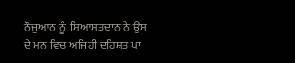ਨੌਜੁਆਨ ਨੂੰ  ਸਿਆਸਤਦਾਨ ਨੇ ਉਸ ਦੇ ਮਨ ਵਿਚ ਅਜਿਹੀ ਦਹਿਸ਼ਤ ਪਾ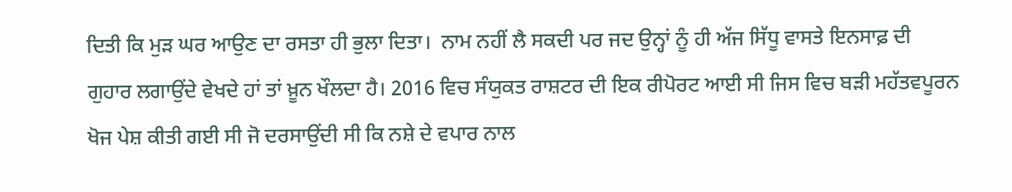ਦਿਤੀ ਕਿ ਮੁੜ ਘਰ ਆਉਣ ਦਾ ਰਸਤਾ ਹੀ ਭੁਲਾ ਦਿਤਾ।  ਨਾਮ ਨਹੀਂ ਲੈ ਸਕਦੀ ਪਰ ਜਦ ਉਨ੍ਹਾਂ ਨੂੰ ਹੀ ਅੱਜ ਸਿੱਧੂ ਵਾਸਤੇ ਇਨਸਾਫ਼ ਦੀ ਗੁਹਾਰ ਲਗਾਉਂਦੇ ਵੇਖਦੇ ਹਾਂ ਤਾਂ ਖ਼ੂਨ ਖੌਲਦਾ ਹੈ। 2016 ਵਿਚ ਸੰਯੁਕਤ ਰਾਸ਼ਟਰ ਦੀ ਇਕ ਰੀਪੋਰਟ ਆਈ ਸੀ ਜਿਸ ਵਿਚ ਬੜੀ ਮਹੱਤਵਪੂਰਨ ਖੋਜ ਪੇਸ਼ ਕੀਤੀ ਗਈ ਸੀ ਜੋ ਦਰਸਾਉਂਦੀ ਸੀ ਕਿ ਨਸ਼ੇ ਦੇ ਵਪਾਰ ਨਾਲ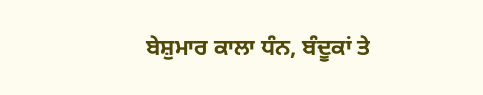ਬੇਸ਼ੁਮਾਰ ਕਾਲਾ ਧੰਨ, ਬੰਦੂਕਾਂ ਤੇ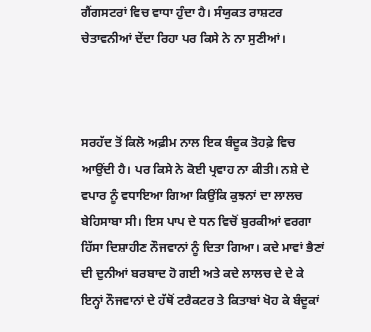ਗੈਂਗਸਟਰਾਂ ਵਿਚ ਵਾਧਾ ਹੁੰਦਾ ਹੈ। ਸੰਯੁਕਤ ਰਾਸ਼ਟਰ ਚੇਤਾਵਨੀਆਂ ਦੇਂਦਾ ਰਿਹਾ ਪਰ ਕਿਸੇ ਨੇ ਨਾ ਸੁਣੀਆਂ।



ਸਰਹੱਦ ਤੋਂ ਕਿਲੋ ਅਫ਼ੀਮ ਨਾਲ ਇਕ ਬੰਦੂਕ ਤੋਹਫ਼ੇ ਵਿਚ ਆਉਂਦੀ ਹੈ। ਪਰ ਕਿਸੇ ਨੇ ਕੋਈ ਪ੍ਰਵਾਹ ਨਾ ਕੀਤੀ। ਨਸ਼ੇ ਦੇ ਵਪਾਰ ਨੂੰ ਵਧਾਇਆ ਗਿਆ ਕਿਉਂਕਿ ਕੁਝਨਾਂ ਦਾ ਲਾਲਚ ਬੇਹਿਸਾਬਾ ਸੀ। ਇਸ ਪਾਪ ਦੇ ਧਨ ਵਿਚੋਂ ਬੁਰਕੀਆਂ ਵਰਗਾ ਹਿੱਸਾ ਦਿਸ਼ਾਹੀਣ ਨੌਜਵਾਨਾਂ ਨੂੰ ਦਿਤਾ ਗਿਆ। ਕਦੇ ਮਾਵਾਂ ਭੈਣਾਂ ਦੀ ਦੁਨੀਆਂ ਬਰਬਾਦ ਹੋ ਗਈ ਅਤੇ ਕਦੇ ਲਾਲਚ ਦੇ ਦੇ ਕੇ ਇਨ੍ਹਾਂ ਨੌਜਵਾਨਾਂ ਦੇ ਹੱਥੋਂ ਟਰੈਕਟਰ ਤੇ ਕਿਤਾਬਾਂ ਖੋਹ ਕੇ ਬੰਦੂਕਾਂ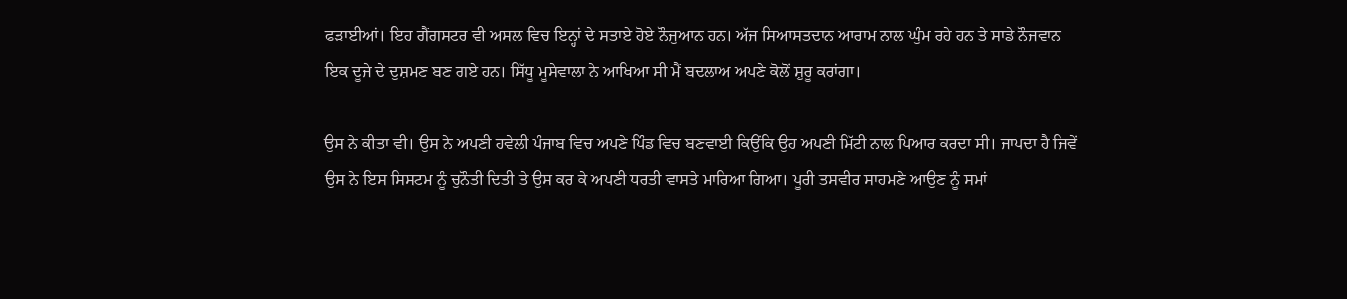ਫੜਾਈਆਂ। ਇਹ ਗੈਂਗਸਟਰ ਵੀ ਅਸਲ ਵਿਚ ਇਨ੍ਹਾਂ ਦੇ ਸਤਾਏ ਹੋਏ ਨੌਜੁਆਨ ਹਨ। ਅੱਜ ਸਿਆਸਤਦਾਨ ਆਰਾਮ ਨਾਲ ਘੁੰਮ ਰਹੇ ਹਨ ਤੇ ਸਾਡੇ ਨੌਜਵਾਨ ਇਕ ਦੂਜੇ ਦੇ ਦੁਸ਼ਮਣ ਬਣ ਗਏ ਹਨ। ਸਿੱਧੂ ਮੂਸੇਵਾਲਾ ਨੇ ਆਖਿਆ ਸੀ ਮੈਂ ਬਦਲਾਅ ਅਪਣੇ ਕੋਲੋਂ ਸ਼ੁਰੂ ਕਰਾਂਗਾ।

ਉਸ ਨੇ ਕੀਤਾ ਵੀ। ਉਸ ਨੇ ਅਪਣੀ ਹਵੇਲੀ ਪੰਜਾਬ ਵਿਚ ਅਪਣੇ ਪਿੰਡ ਵਿਚ ਬਣਵਾਈ ਕਿਉਂਕਿ ਉਹ ਅਪਣੀ ਮਿੱਟੀ ਨਾਲ ਪਿਆਰ ਕਰਦਾ ਸੀ। ਜਾਪਦਾ ਹੈ ਜਿਵੇਂ ਉਸ ਨੇ ਇਸ ਸਿਸਟਮ ਨੂੰ ਚੁਨੌਤੀ ਦਿਤੀ ਤੇ ਉਸ ਕਰ ਕੇ ਅਪਣੀ ਧਰਤੀ ਵਾਸਤੇ ਮਾਰਿਆ ਗਿਆ। ਪੂਰੀ ਤਸਵੀਰ ਸਾਹਮਣੇ ਆਉਣ ਨੂੰ ਸਮਾਂ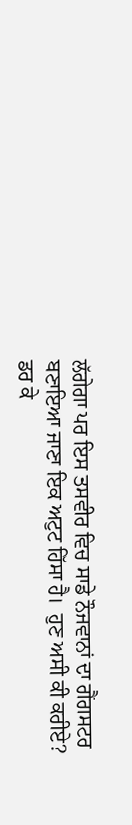ਲੱਗੇਗਾ ਪਰ ਇਸ ਤਸਵੀਰ ਵਿਚ ਸਾਡੇ ਨੌਜਵਾਨਾਂ ਦਾ ਗੈਂਗਸਟਰ ਬਣਾਇਆ ਜਾਣਾ ਇਕ ਅਟੁਟ ਹਿੱਸਾ ਹੈ।  ਹੁਣ ਅਸੀ ਕੀ ਕਰੀਏ? ਡਰ ਕੇ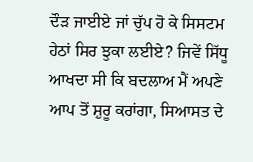ਦੌੜ ਜਾਈਏ ਜਾਂ ਚੁੱਪ ਹੋ ਕੇ ਸਿਸਟਮ ਹੇਠਾਂ ਸਿਰ ਝੁਕਾ ਲਈਏ? ਜਿਵੇਂ ਸਿੱਧੂ ਆਖਦਾ ਸੀ ਕਿ ਬਦਲਾਅ ਮੈਂ ਅਪਣੇ ਆਪ ਤੋਂ ਸ਼ੁਰੂ ਕਰਾਂਗਾ, ਸਿਆਸਤ ਦੇ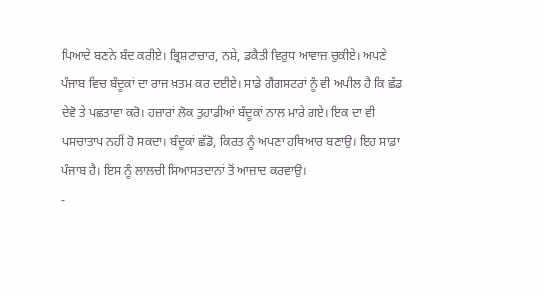ਪਿਆਦੇ ਬਣਨੇ ਬੰਦ ਕਰੀਏ। ਭ੍ਰਿਸ਼ਟਾਚਾਰ, ਨਸ਼ੇ, ਡਕੈਤੀ ਵਿਰੁਧ ਆਵਾਜ਼ ਚੁਕੀਏ। ਅਪਣੇ ਪੰਜਾਬ ਵਿਚ ਬੰਦੂਕਾਂ ਦਾ ਰਾਜ ਖ਼ਤਮ ਕਰ ਦਈਏ। ਸਾਡੇ ਗੈਂਗਸਟਰਾਂ ਨੂੰ ਵੀ ਅਪੀਲ ਹੈ ਕਿ ਛੱਡ ਦੇਵੋ ਤੇ ਪਛਤਾਵਾ ਕਰੋ। ਹਜ਼ਾਰਾਂ ਲੋਕ ਤੁਹਾਡੀਆਂ ਬੰਦੂਕਾਂ ਨਾਲ ਮਾਰੇ ਗਏ। ਇਕ ਦਾ ਵੀ ਪਸਚਾਤਾਪ ਨਹੀਂ ਹੋ ਸਕਦਾ। ਬੰਦੂਕਾਂ ਛੱਡੋ, ਕਿਰਤ ਨੂੰ ਅਪਣਾ ਹਥਿਆਰ ਬਣਾਉ। ਇਹ ਸਾਡਾ ਪੰਜਾਬ ਹੈ। ਇਸ ਨੂੰ ਲਾਲਚੀ ਸਿਆਸਤਦਾਨਾਂ ਤੋਂ ਆਜ਼ਾਦ ਕਰਵਾਉ।
-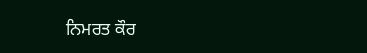ਨਿਮਰਤ ਕੌਰ